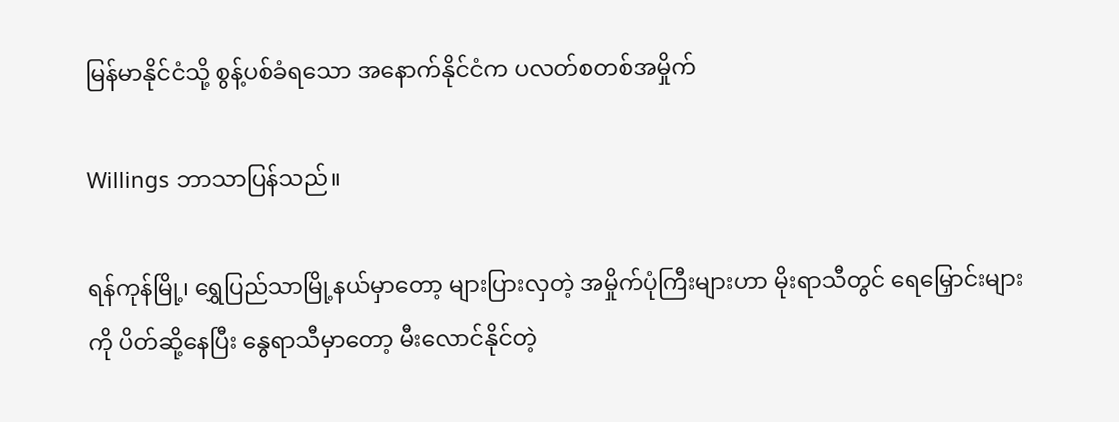မြန်မာနိုင်ငံသို့ စွန့်ပစ်ခံရသော အနောက်နိုင်ငံက ပလတ်စတစ်အမှိုက်

Willings ဘာသာပြန်သည်။

ရန်ကုန်မြို့၊ ရွှေပြည်သာမြို့နယ်မှာတော့ များပြားလှတဲ့ အမှိုက်ပုံကြီးများဟာ မိုးရာသီတွင် ရေမြှောင်းများကို ပိတ်ဆို့နေပြီး နွေရာသီမှာတော့ မီးလောင်နိုင်တဲ့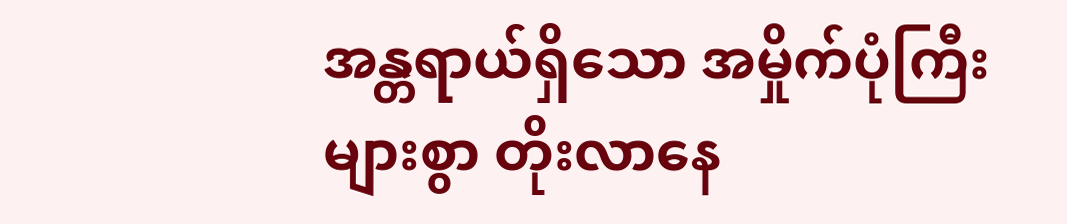အန္တရာယ်ရှိသော အမှိုက်ပုံကြီးများစွာ တိုးလာနေ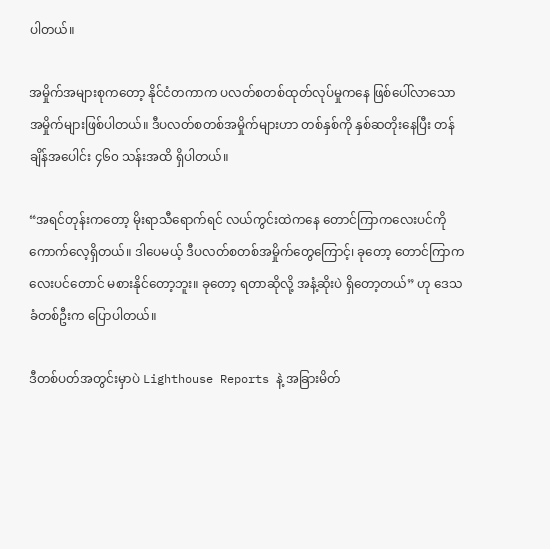ပါတယ်။

အမှိုက်အများစုကတော့ နိုင်ငံတကာက ပလတ်စတစ်ထုတ်လုပ်မှုကနေ ဖြစ်ပေါ်လာသော အမှိုက်များဖြစ်ပါတယ်။ ဒီပလတ်စတစ်အမှိုက်များဟာ တစ်နှစ်ကို နှစ်ဆတိုးနေပြီး တန်ချိန်အပေါင်း ၄၆၀ သန်းအထိ ရှိပါတယ်။

“အရင်တုန်းကတော့ မိုးရာသီရောက်ရင် လယ်ကွင်းထဲကနေ တောင်ကြာကလေးပင်ကို ကောက်လေ့ရှိတယ်။ ဒါပေမယ့် ဒီပလတ်စတစ်အမှိုက်တွေကြောင့်၊ ခုတော့ တောင်ကြာကလေးပင်တောင် မစားနိုင်တော့ဘူး။ ခုတော့ ရတာဆိုလို့ အနံ့ဆိုးပဲ ရှိတော့တယ်” ဟု ဒေသခံတစ်ဦးက ပြောပါတယ်။

ဒီတစ်ပတ်အတွင်းမှာပဲ Lighthouse Reports နဲ့ အခြားမိတ်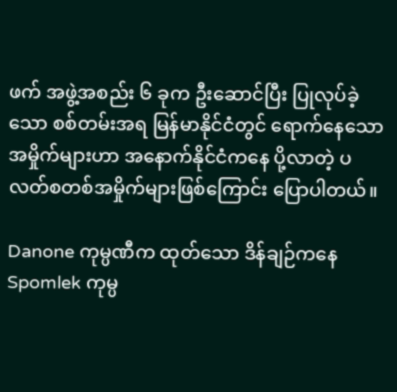ဖက် အဖွဲ့အစည်း ၆ ခုက ဦးဆောင်ပြီး ပြုလုပ်ခဲ့သော စစ်တမ်းအရ မြန်မာနိုင်ငံတွင် ရောက်နေသော အမှိုက်များဟာ အနောက်နိုင်ငံကနေ ပို့လာတဲ့ ပလတ်စတစ်အမှိုက်များဖြစ်ကြောင်း ပြောပါတယ်။

Danone ကုမ္ပဏီက ထုတ်သော ဒိန်ချဉ်ကနေ Spomlek ကုမ္ပ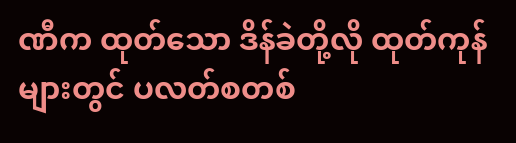ဏီက ထုတ်သော ဒိန်ခဲတို့လို ထုတ်ကုန်များတွင် ပလတ်စတစ်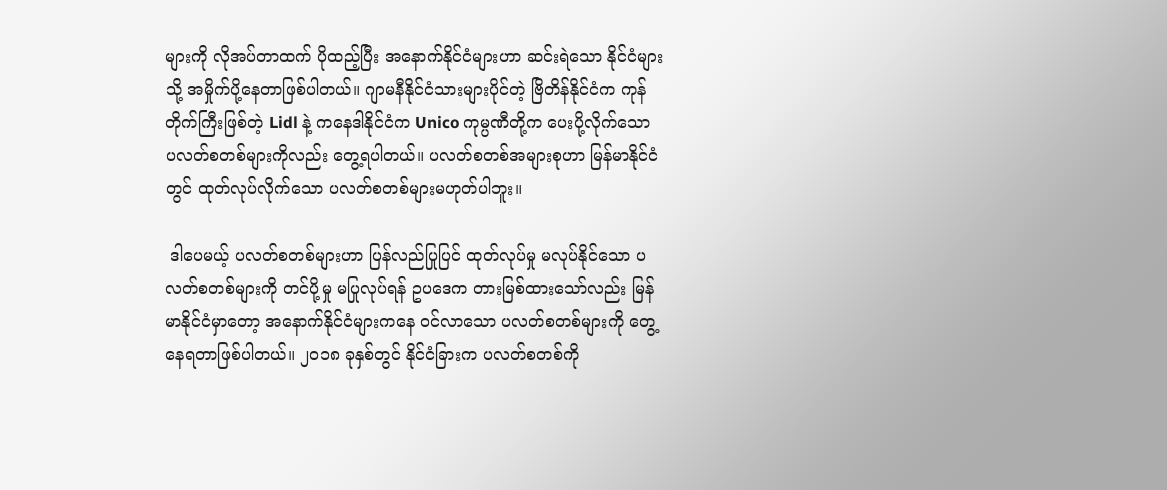များကို လိုအပ်တာထက် ပိုထည့်ပြီး အနောက်နိုင်ငံများဟာ ဆင်းရဲသော နိုင်ငံများသို့ အမှိုက်ပို့နေတာဖြစ်ပါတယ်။ ဂျာမနီနိုင်ငံသားများပိုင်တဲ့ ဗြိတိန်နိုင်ငံက ကုန်တိုက်ကြီးဖြစ်တဲ့ Lidl နဲ့ ကနေဒါနိုင်ငံက Unico ကုမ္ပဏီတို့က ပေးပို့လိုက်သော ပလတ်စတစ်များကိုလည်း တွေ့ရပါတယ်။ ပလတ်စတစ်အများစုဟာ မြန်မာနိုင်ငံတွင် ထုတ်လုပ်လိုက်သော ပလတ်စတစ်များမဟုတ်ပါဘူး။

 ဒါပေမယ့် ပလတ်စတစ်များဟာ ပြန်လည်ပြုပြင် ထုတ်လုပ်မှု မလုပ်နိုင်သော ပလတ်စတစ်များကို တင်ပို့မှု မပြုလုပ်ရန် ဥပဒေက တားမြစ်ထားသော်လည်း မြန်မာနိုင်ငံမှာတော့ အနောက်နိုင်ငံများကနေ ဝင်လာသော ပလတ်စတစ်များကို တွေ့နေရတာဖြစ်ပါတယ်။ ၂၀၁၈ ခုနှစ်တွင် နိုင်ငံခြားက ပလတ်စတစ်ကို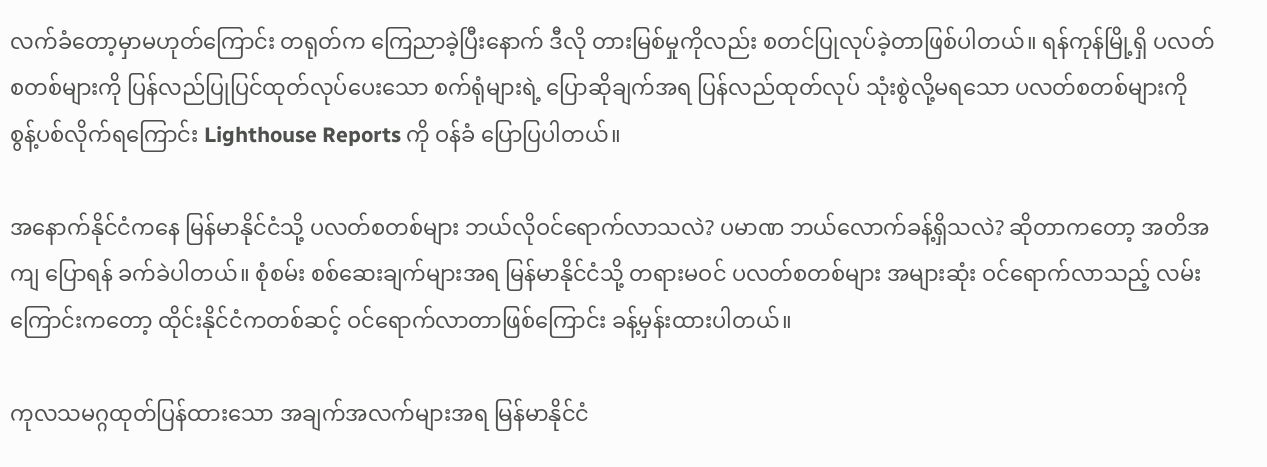လက်ခံတော့မှာမဟုတ်ကြောင်း တရုတ်က ကြေညာခဲ့ပြီးနောက် ဒီလို တားမြစ်မှုကိုလည်း စတင်ပြုလုပ်ခဲ့တာဖြစ်ပါတယ်။ ရန်ကုန်မြို့ရှိ ပလတ်စတစ်များကို ပြန်လည်ပြုပြင်ထုတ်လုပ်ပေးသော စက်ရုံများရဲ့ ပြောဆိုချက်အရ ပြန်လည်ထုတ်လုပ် သုံးစွဲလို့မရသော ပလတ်စတစ်များကို စွန့်ပစ်လိုက်ရကြောင်း Lighthouse Reports ကို ဝန်ခံ ပြောပြပါတယ်။

အနောက်နိုင်ငံကနေ မြန်မာနိုင်ငံသို့ ပလတ်စတစ်များ ဘယ်လိုဝင်ရောက်လာသလဲ? ပမာဏ ဘယ်လောက်ခန့်ရှိသလဲ? ဆိုတာကတော့ အတိအကျ ပြောရန် ခက်ခဲပါတယ်။ စုံစမ်း စစ်ဆေးချက်များအရ မြန်မာနိုင်ငံသို့ တရားမဝင် ပလတ်စတစ်များ အများဆုံး ဝင်ရောက်လာသည့် လမ်းကြောင်းကတော့ ထိုင်းနိုင်ငံကတစ်ဆင့် ဝင်ရောက်လာတာဖြစ်ကြောင်း ခန့်မှန်းထားပါတယ်။

ကုလသမဂ္ဂထုတ်ပြန်ထားသော အချက်အလက်များအရ မြန်မာနိုင်ငံ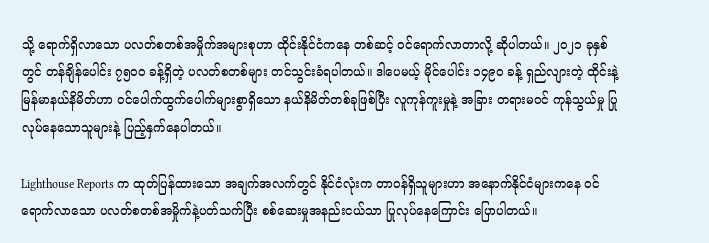သို့ ရောက်ရှိလာသော ပလတ်စတစ်အမှိုက်အများစုဟာ ထိုင်းနိုင်ငံကနေ တစ်ဆင့် ဝင်ရောက်လာတာလို့ ဆိုပါတယ်။ ၂၀၂၁ ခုနှစ်တွင် တန်ချိန်ပေါင်း ၇၅၀၀ ခန့်ရှိတဲ့ ပလတ်စတစ်များ တင်သွင်းခံရပါတယ်။ ဒါပေမယ့် မိုင်ပေါင်း ၁၄၉၀ ခန့် ရှည်လျားတဲ့ ထိုင်းနဲ့ မြန်မာနယ်နိမိတ်ဟာ ဝင်ပေါက်ထွက်ပေါက်များစွာရှိသော နယ်နိမိတ်တစ်ခုဖြစ်ပြီး လူကုန်ကူးမှုနဲ့ အခြား တရားမဝင် ကုန်သွယ်မှု ပြုလုပ်နေသောသူများနဲ့ ပြည့်နှက်နေပါတယ်။

Lighthouse Reports က ထုတ်ပြန်ထားသော အချက်အလက်တွင် နိုင်ငံလုံးက တာဝန်ရှိသူများဟာ အနောက်နိုင်ငံများကနေ ဝင်ရောက်လာသော ပလတ်စတစ်အမှိုက်နဲ့ပတ်သက်ပြီး စစ်ဆေးမှုအနည်းငယ်သာ ပြုလုပ်နေကြောင်း ပြောပါတယ်။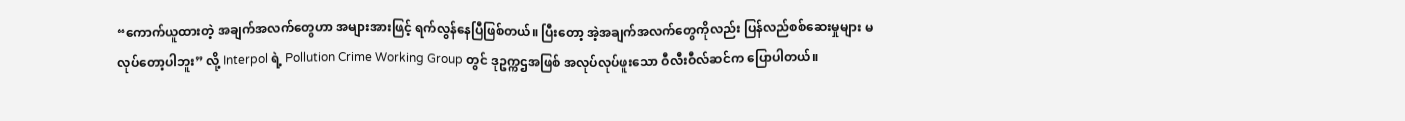“ကောက်ယူထားတဲ့ အချက်အလက်တွေဟာ အများအားဖြင့် ရက်လွန်နေပြီဖြစ်တယ်။ ပြီးတော့ အဲ့အချက်အလက်တွေကိုလည်း ပြန်လည်စစ်ဆေးမှုများ မလုပ်တော့ပါဘူး” လို့ Interpol ရဲ့ Pollution Crime Working Group တွင် ဒုဥက္ကဌအဖြစ် အလုပ်လုပ်ဖူးသော ဝီလီးဝီလ်ဆင်က ပြောပါတယ်။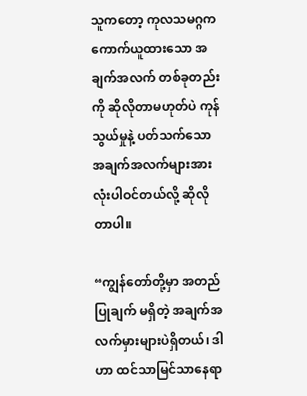သူကတော့ ကုလသမဂ္ဂက ကောက်ယူထားသော အချက်အလက် တစ်ခုတည်းကို ဆိုလိုတာမဟုတ်ပဲ ကုန်သွယ်မှုနဲ့ ပတ်သက်သော အချက်အလက်များအားလုံးပါဝင်တယ်လို့ ဆိုလိုတာပါ။

“ကျွန်တော်တို့မှာ အတည်ပြုချက် မရှိတဲ့ အချက်အလက်မှားများပဲရှိတယ်၊ ဒါဟာ ထင်သာမြင်သာနေရာ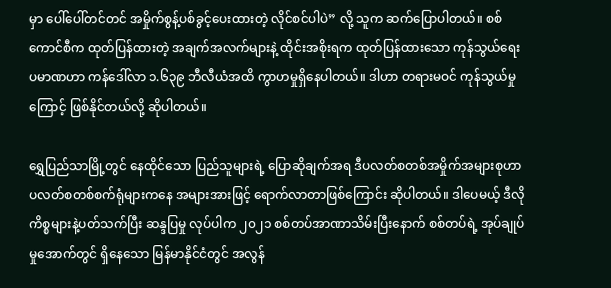မှာ ပေါ်ပေါ်တင်တင် အမှိုက်စွန့်ပစ်ခွင့်ပေးထားတဲ့ လိုင်စင်ပါပဲ” လို့ သူက ဆက်ပြောပါတယ်။ စစ်ကောင်စီက ထုတ်ပြန်ထားတဲ့ အချက်အလက်များနဲ့ ထိုင်းအစိုးရက ထုတ်ပြန်ထားသော ကုန်သွယ်ရေးပမာဏဟာ ကန်ဒေါ်လာ ၁.၆၃၉ ဘီလီယံအထိ ကွာဟမှုရှိနေပါတယ်။ ဒါဟာ တရားမဝင် ကုန်သွယ်မှုကြောင့် ဖြစ်နိုင်တယ်လို့ ဆိုပါတယ်။

ရွှေပြည်သာမြို့တွင် နေထိုင်သော ပြည်သူများရဲ့ ပြောဆိုချက်အရ ဒီပလတ်စတစ်အမှိုက်အများစုဟာ ပလတ်စတစ်စက်ရုံများကနေ အများအားဖြင့် ရောက်လာတာဖြစ်ကြောင်း ဆိုပါတယ်။ ဒါပေမယ့် ဒီလို ကိစ္စများနဲ့ပတ်သက်ပြီး ဆန္ဒပြမှု လုပ်ပါက ၂၀၂၁ စစ်တပ်အာဏာသိမ်းပြီးနောက် စစ်တပ်ရဲ့ အုပ်ချုပ်မှုအောက်တွင် ရှိနေသော မြန်မာနိုင်ငံတွင် အလွန်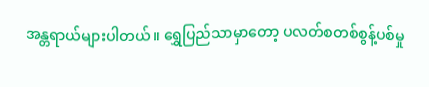အန္တရာယ်များပါတယ်။ ရွှေပြည်သာမှာတော့ ပလတ်စတစ်စွန့်ပစ်မှု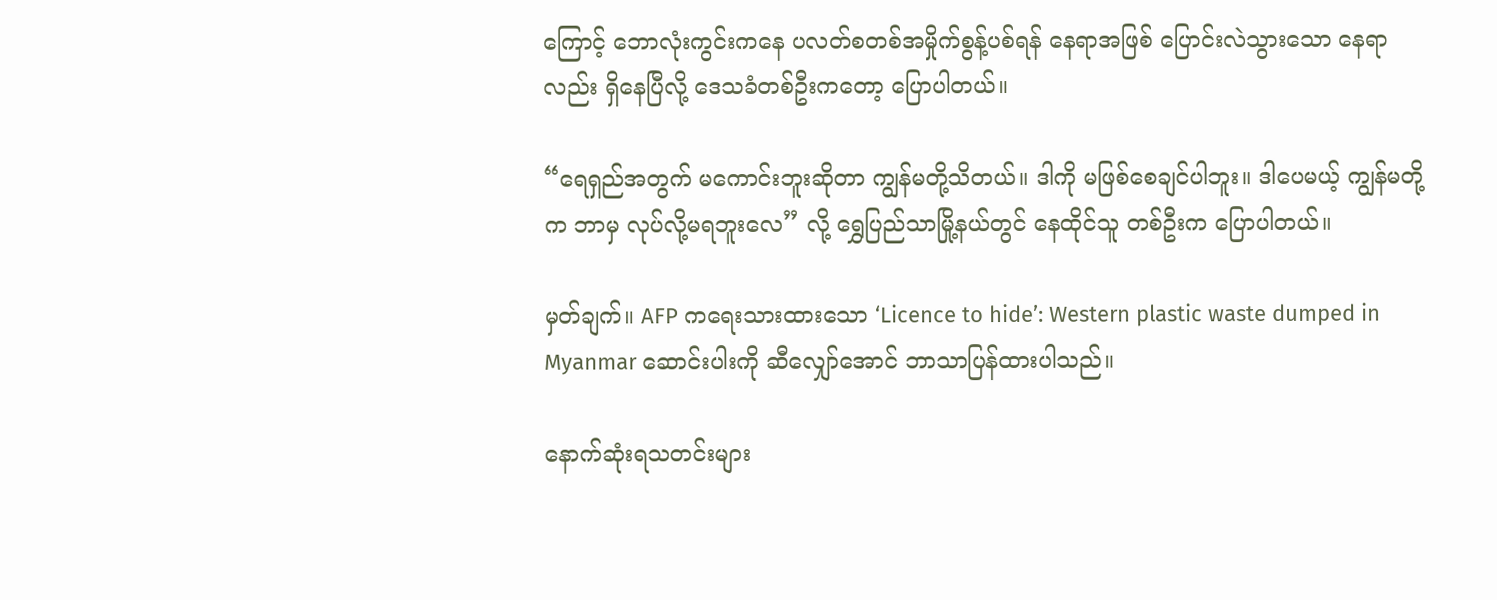ကြောင့် ဘောလုံးကွင်းကနေ ပလတ်စတစ်အမှိုက်စွန့်ပစ်ရန် နေရာအဖြစ် ပြောင်းလဲသွားသော နေရာလည်း ရှိနေပြီလို့ ဒေသခံတစ်ဦးကတော့ ပြောပါတယ်။

“ရေရှည်အတွက် မကောင်းဘူးဆိုတာ ကျွန်မတို့သိတယ်။ ဒါကို မဖြစ်စေချင်ပါဘူး။ ဒါပေမယ့် ကျွန်မတို့က ဘာမှ လုပ်လို့မရဘူးလေ” လို့ ရွှေပြည်သာမြို့နယ်တွင် နေထိုင်သူ တစ်ဦးက ပြောပါတယ်။

မှတ်ချက်။ AFP ကရေးသားထားသော ‘Licence to hide’: Western plastic waste dumped in Myanmar ဆောင်းပါးကို ဆီလျှော်အောင် ဘာသာပြန်ထားပါသည်။

နောက်ဆုံးရသတင်းများ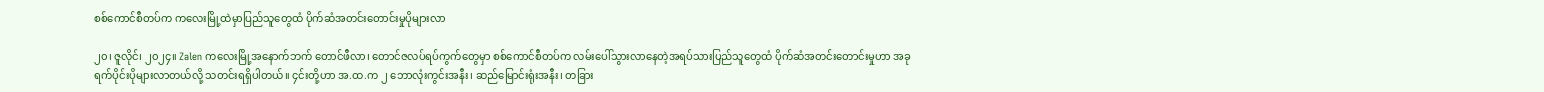စစ်ကောင်စီတပ်က ကလေးမြို့ထဲမှာပြည်သူတွေထံ ပိုက်ဆံအတင်းတောင်းမှုပိုများလာ

၂၀၊ ဇူလိုင်၊ ၂၀၂၄။ Zalen ကလေးမြို့အနောက်ဘက် တောင်ဖီလာ၊ တောင်ဇလပ်ရပ်ကွက်တွေမှာ စစ်ကောင်စီတပ်က လမ်းပေါ်သွားလာနေတဲ့အရပ်သားပြည်သူတွေထံ ပိုက်ဆံအတင်းတောင်းမှုဟာ အခုရက်ပိုင်းပိုများလာတယ်လို့ သတင်းရရှိပါတယ်။ ၄င်းတို့ဟာ အ.ထ.က ၂ ဘောလုံးကွင်းအနီး၊ ဆည်မြောင်းရုံးအနီး၊ တခြား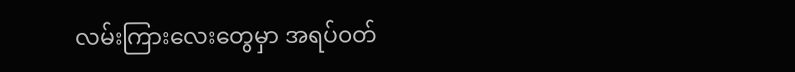လမ်းကြားလေးတွေမှာ အရပ်၀တ်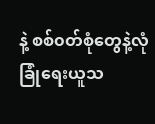နဲ့ စစ်၀တ်စုံတွေနဲ့လုံခြုံရေးယူသ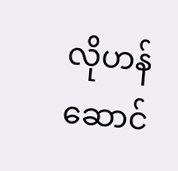လိုဟန်ဆောင်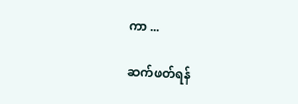ကာ ...

ဆက်ဖတ်ရန်